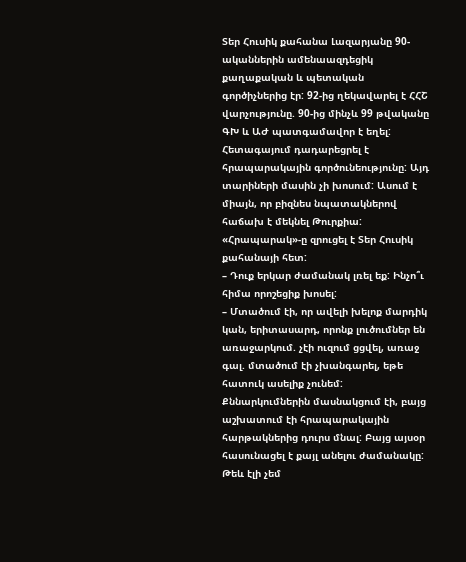Տեր Հուսիկ քահանա Լազարյանը 90-ականներին ամենաազդեցիկ քաղաքական և պետական գործիչներից էր: 92-ից ղեկավարել է ՀՀՇ վարչությունը. 90-ից մինչև 99 թվականը ԳԽ և ԱԺ պատգամավոր է եղել: Հետագայում դադարեցրել է հրապարակային գործունեությունը: Այդ տարիների մասին չի խոսում: Ասում է միայն, որ բիզնես նպատակներով հաճախ է մեկնել Թուրքիա: «Հրապարակ»-ը զրուցել է Տեր Հուսիկ քահանայի հետ:
– Դուք երկար ժամանակ լռել եք: Ինչո՞ւ հիմա որոշեցիք խոսել:
– Մտածում էի, որ ավելի խելոք մարդիկ կան, երիտասարդ, որոնք լուծումներ են առաջարկում. չէի ուզում ցցվել, առաջ գալ. մտածում էի չխանգարել, եթե հատուկ ասելիք չունեմ: Քննարկումներին մասնակցում էի, բայց աշխատում էի հրապարակային հարթակներից դուրս մնալ: Բայց այսօր հասունացել է քայլ անելու ժամանակը: Թեև էլի չեմ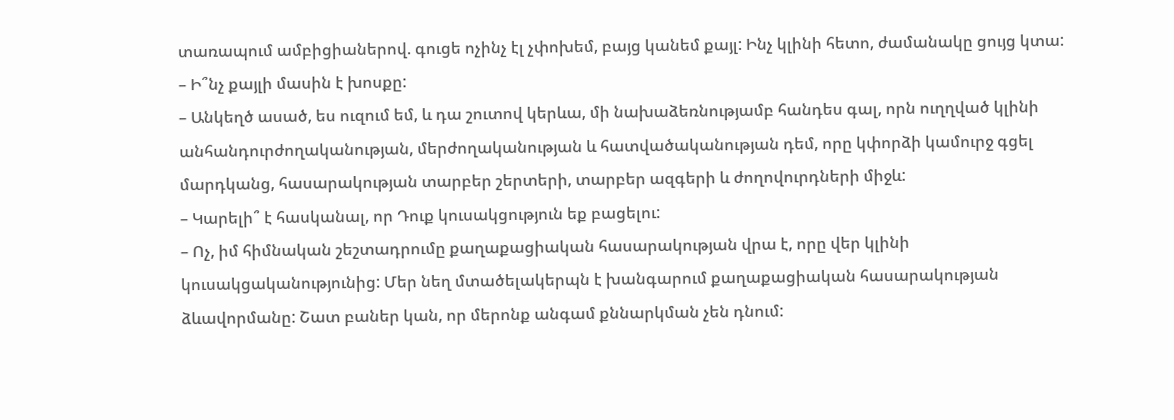տառապում ամբիցիաներով. գուցե ոչինչ էլ չփոխեմ, բայց կանեմ քայլ: Ինչ կլինի հետո, ժամանակը ցույց կտա:
– Ի՞նչ քայլի մասին է խոսքը:
– Անկեղծ ասած, ես ուզում եմ, և դա շուտով կերևա, մի նախաձեռնությամբ հանդես գալ, որն ուղղված կլինի անհանդուրժողականության, մերժողականության և հատվածականության դեմ, որը կփորձի կամուրջ գցել մարդկանց, հասարակության տարբեր շերտերի, տարբեր ազգերի և ժողովուրդների միջև:
– Կարելի՞ է հասկանալ, որ Դուք կուսակցություն եք բացելու:
– Ոչ, իմ հիմնական շեշտադրումը քաղաքացիական հասարակության վրա է, որը վեր կլինի կուսակցականությունից: Մեր նեղ մտածելակերպն է խանգարում քաղաքացիական հասարակության ձևավորմանը: Շատ բաներ կան, որ մերոնք անգամ քննարկման չեն դնում: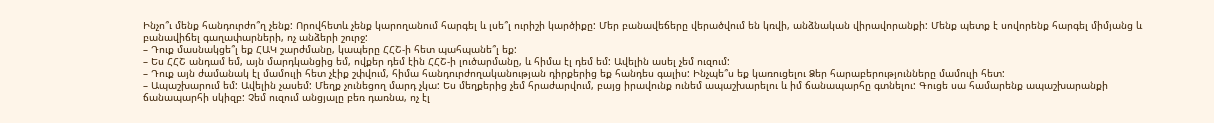Ինչո՞ւ մենք հանդուրժո՞ղ չենք: Որովհետև չենք կարողանում հարգել և լսե՞լ ուրիշի կարծիքը: Մեր բանավեճերը վերածվում են կռվի, անձնական վիրավորանքի: Մենք պետք է սովորենք հարգել միմյանց և բանավիճել գաղափարների, ոչ անձերի շուրջ:
– Դուք մասնակցե՞լ եք ՀԱԿ շարժմանը, կապերը ՀՀՇ-ի հետ պահպանե՞լ եք:
– Ես ՀՀՇ անդամ եմ, այն մարդկանցից եմ, ովքեր դեմ էին ՀՀՇ-ի լուծարմանը, և հիմա էլ դեմ եմ: Ավելին ասել չեմ ուզում:
– Դուք այն ժամանակ էլ մամուլի հետ չէիք շփվում, հիմա հանդուրժողականության դիրքերից եք հանդես գալիս: Ինչպե՞ս եք կառուցելու Ձեր հարաբերությունները մամուլի հետ:
– Ապաշխարում եմ: Ավելին չասեմ: Մեղք չունեցող մարդ չկա: Ես մեղքերից չեմ հրաժարվում, բայց իրավունք ունեմ ապաշխարելու և իմ ճանապարհը գտնելու: Գուցե սա համարենք ապաշխարանքի ճանապարհի սկիզբ: Չեմ ուզում անցյալը բեռ դառնա, ոչ էլ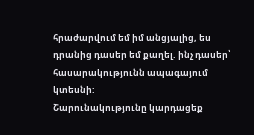հրաժարվում եմ իմ անցյալից, ես դրանից դասեր եմ քաղել. ինչ դասեր՝ հասարակությունն ապագայում կտեսնի:
Շարունակությունը կարդացեք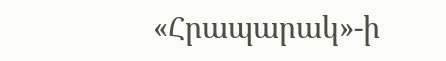«Հրապարակ»-ի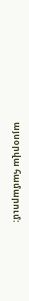այսօրվա համարում: